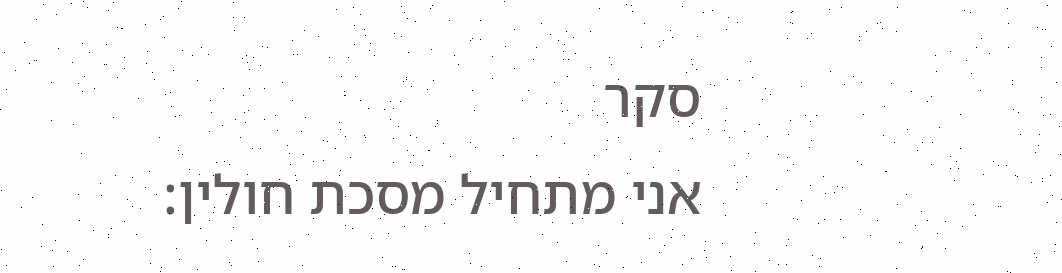סקר
אני מתחיל מסכת חולין: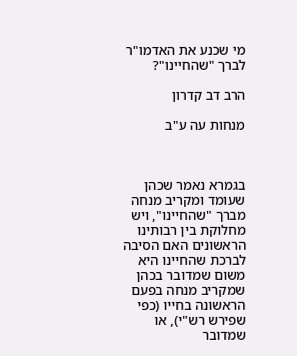מי שכנע את האדמו"ר לברך "שהחיינו"?

הרב דב קדרון

מנחות עה ע"ב



בגמרא נאמר שכהן שעומד ומקריב מנחה מברך "שהחיינו", ויש מחלוקת בין רבותינו הראשונים האם הסיבה לברכת שהחיינו היא משום שמדובר בכהן שמקריב מנחה בפעם הראשונה בחייו (כפי שפירש רש"י), או שמדובר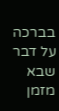בברכה על דבר שבא מזמן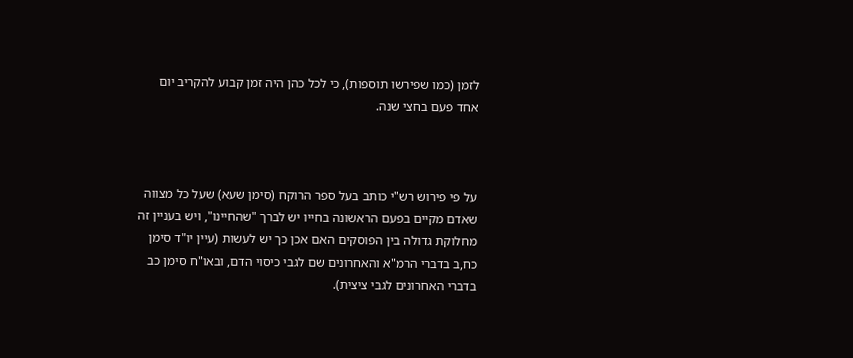לזמן (כמו שפירשו תוספות), כי לכל כהן היה זמן קבוע להקריב יום אחד פעם בחצי שנה.



על פי פירוש רש"י כותב בעל ספר הרוקח (סימן שעא) שעל כל מצווה שאדם מקיים בפעם הראשונה בחייו יש לברך "שהחיינו", ויש בעניין זה מחלוקת גדולה בין הפוסקים האם אכן כך יש לעשות (עיין יו"ד סימן כח,ב בדברי הרמ"א והאחרונים שם לגבי כיסוי הדם, ובאו"ח סימן כב בדברי האחרונים לגבי ציצית).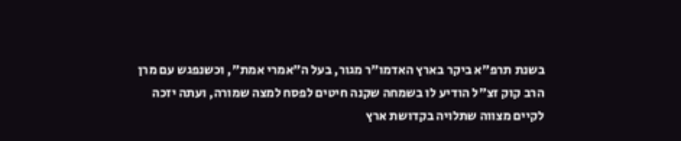בשנת תרפ"א ביקר בארץ האדמו"ר מגור, בעל ה"אמרי אמת", וכשנפגש עם מרן הרב קוק זצ"ל הודיע לו בשמחה שקנה חיטים לפסח למצה שמורה, ועתה יזכה לקיים מצווה שתלויה בקדושת ארץ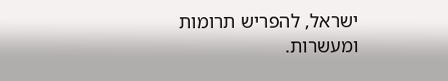ישראל, להפריש תרומות ומעשרות.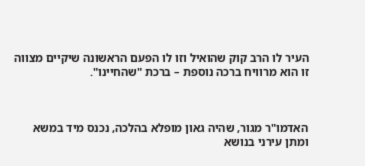העיר לו הרב קוק שהואיל וזו לו הפעם הראשונה שיקיים מצווה זו הוא מרוויח ברכה נוספת – ברכת "שהחיינו".



האדמו"ר מגור, שהיה גאון מופלא בהלכה, נכנס מיד במשא ומתן עירני בנושא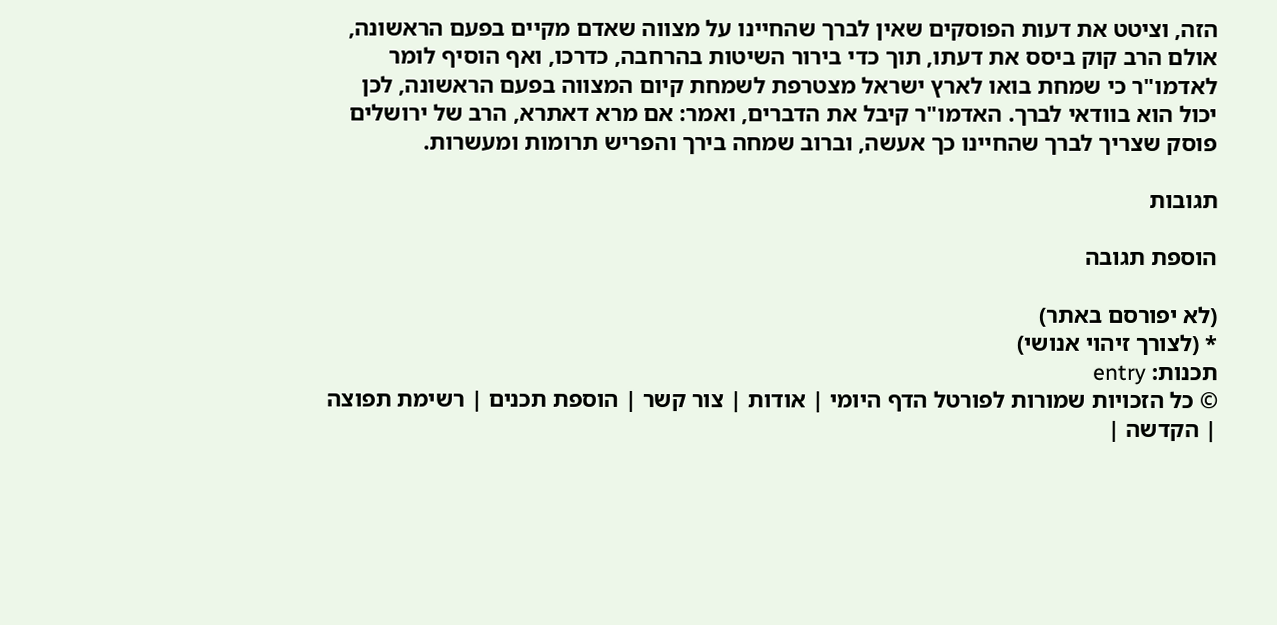הזה, וציטט את דעות הפוסקים שאין לברך שהחיינו על מצווה שאדם מקיים בפעם הראשונה, אולם הרב קוק ביסס את דעתו, תוך כדי בירור השיטות בהרחבה, כדרכו, ואף הוסיף לומר לאדמו"ר כי שמחת בואו לארץ ישראל מצטרפת לשמחת קיום המצווה בפעם הראשונה, לכן יכול הוא בוודאי לברך. האדמו"ר קיבל את הדברים, ואמר: אם מרא דאתרא, הרב של ירושלים פוסק שצריך לברך שהחיינו כך אעשה, וברוב שמחה בירך והפריש תרומות ומעשרות.

תגובות

הוספת תגובה

(לא יפורסם באתר)
* (לצורך זיהוי אנושי)
תכנות: entry
© כל הזכויות שמורות לפורטל הדף היומי | אודות | צור קשר | הוספת תכנים | רשימת תפוצה | הקדשה |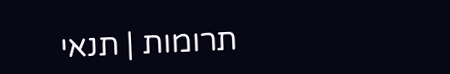תרומות | תנאי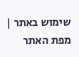שימוש באתר | מפת האתר